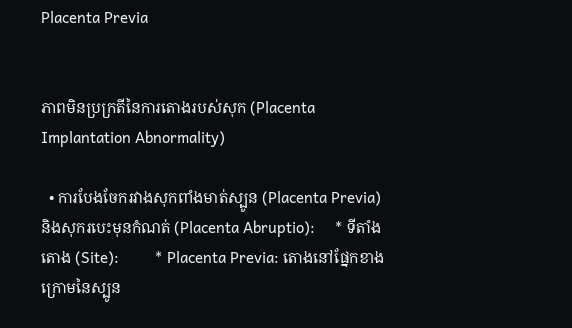Placenta Previa


ភាពមិនប្រក្រតីនៃការតោងរបស់សុក (Placenta Implantation Abnormality)

  • ការបែងចែករវាងសុកពាំងមាត់ស្បូន (Placenta Previa) និងសុករបេះមុនកំណត់ (Placenta Abruptio):     * ទីតាំងតោង (Site):         * Placenta Previa: តោងនៅផ្នែកខាងក្រោមនៃស្បូន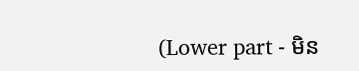(Lower part - មិន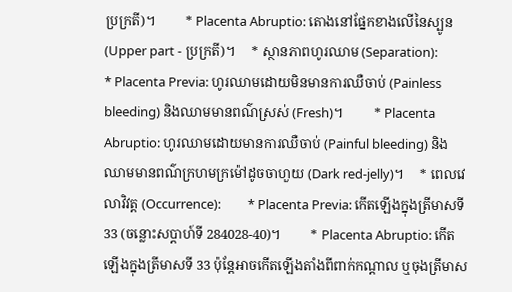ប្រក្រតី)។         * Placenta Abruptio: តោងនៅផ្នែកខាងលើនៃស្បូន (Upper part - ប្រក្រតី)។     * ស្ថានភាពហូរឈាម (Separation):         * Placenta Previa: ហូរឈាមដោយមិនមានការឈឺចាប់ (Painless bleeding) និងឈាមមានពណ៌ស្រស់ (Fresh)។         * Placenta Abruptio: ហូរឈាមដោយមានការឈឺចាប់ (Painful bleeding) និងឈាមមានពណ៌ក្រហមក្រម៉ៅដូចចាហួយ (Dark red-jelly)។     * ពេលវេលាវិវត្ត (Occurrence):         * Placenta Previa: កើតឡើងក្នុងត្រីមាសទី 33 (ចន្លោះសប្តាហ៍ទី 284028-40)។         * Placenta Abruptio: កើតឡើងក្នុងត្រីមាសទី 33 ប៉ុន្តែអាចកើតឡើងតាំងពីពាក់កណ្តាល ឬចុងត្រីមាស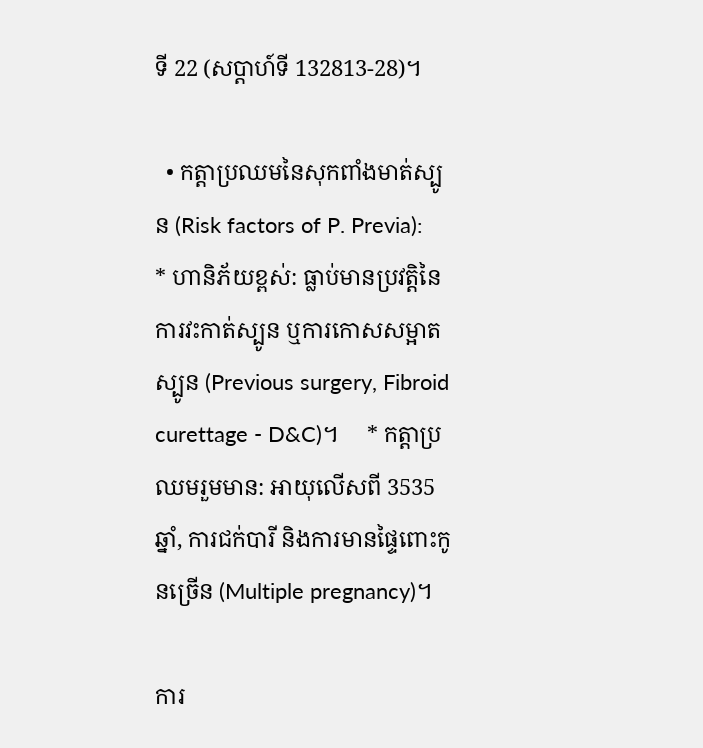ទី 22 (សប្តាហ៍ទី 132813-28)។

  • កត្តាប្រឈមនៃសុកពាំងមាត់ស្បូន (Risk factors of P. Previa):     * ហានិភ័យខ្ពស់: ធ្លាប់មានប្រវត្តិនៃការវះកាត់ស្បូន ឬការកោសសម្អាតស្បូន (Previous surgery, Fibroid curettage - D&C)។     * កត្តាប្រឈមរួមមាន: អាយុលើសពី 3535 ឆ្នាំ, ការជក់បារី និងការមានផ្ទៃពោះកូនច្រើន (Multiple pregnancy)។

ការ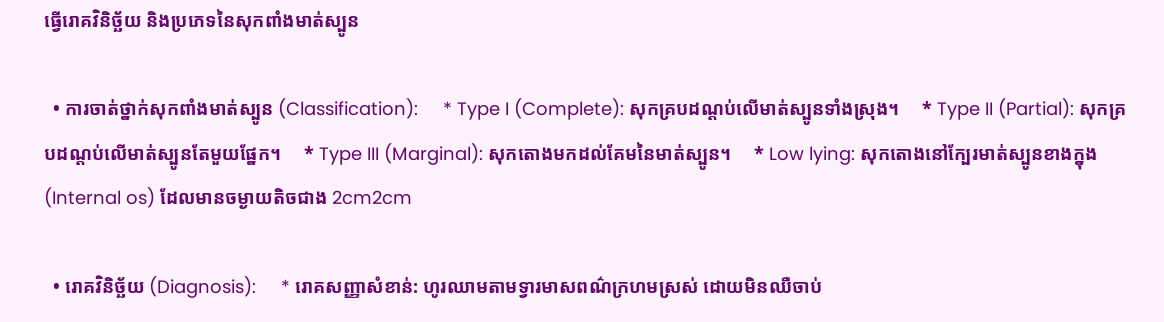ធ្វើរោគវិនិច្ឆ័យ និងប្រភេទនៃសុកពាំងមាត់ស្បូន

  • ការចាត់ថ្នាក់សុកពាំងមាត់ស្បូន (Classification):     * Type I (Complete): សុកគ្របដណ្តប់លើមាត់ស្បូនទាំងស្រុង។     * Type II (Partial): សុកគ្របដណ្តប់លើមាត់ស្បូនតែមួយផ្នែក។     * Type III (Marginal): សុកតោងមកដល់គែមនៃមាត់ស្បូន។     * Low lying: សុកតោងនៅក្បែរមាត់ស្បូនខាងក្នុង (Internal os) ដែលមានចម្ងាយតិចជាង 2cm2cm

  • រោគវិនិច្ឆ័យ (Diagnosis):     * រោគសញ្ញាសំខាន់: ហូរឈាមតាមទ្វារមាសពណ៌ក្រហមស្រស់ ដោយមិនឈឺចាប់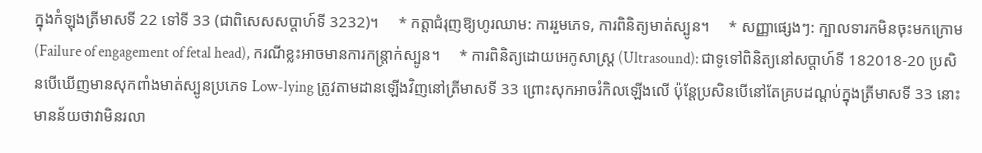ក្នុងកំឡុងត្រីមាសទី 22 ទៅទី 33 (ជាពិសេសសប្តាហ៍ទី 3232)។     * កត្តាជំរុញឱ្យហូរឈាម: ការរួមភេទ, ការពិនិត្យមាត់ស្បូន។     * សញ្ញាផ្សេងៗ: ក្បាលទារកមិនចុះមកក្រោម (Failure of engagement of fetal head), ករណីខ្លះអាចមានការកន្ត្រាក់ស្បូន។     * ការពិនិត្យដោយអេកូសាស្ត្រ (Ultrasound): ជាទូទៅពិនិត្យនៅសប្តាហ៍ទី 182018-20 ប្រសិនបើឃើញមានសុកពាំងមាត់ស្បូនប្រភេទ Low-lying ត្រូវតាមដានឡើងវិញនៅត្រីមាសទី 33 ព្រោះសុកអាចរំកិលឡើងលើ ប៉ុន្តែប្រសិនបើនៅតែគ្របដណ្តប់ក្នុងត្រីមាសទី 33 នោះមានន័យថាវាមិនរលា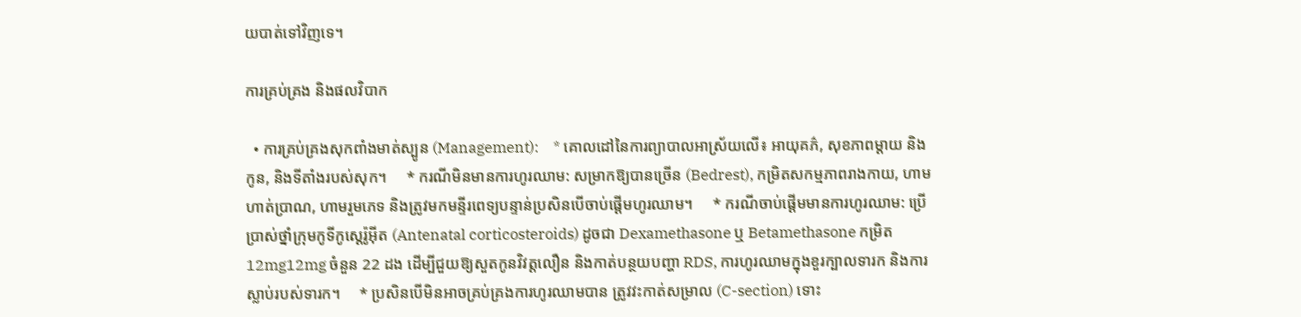យបាត់ទៅវិញទេ។

ការគ្រប់គ្រង និងផលវិបាក

  • ការគ្រប់គ្រងសុកពាំងមាត់ស្បូន (Management):     * គោលដៅនៃការព្យាបាលអាស្រ័យលើ៖ អាយុគភ៌, សុខភាពម្តាយ និងកូន, និងទីតាំងរបស់សុក។     * ករណីមិនមានការហូរឈាម: សម្រាកឱ្យបានច្រើន (Bedrest), កម្រិតសកម្មភាពរាងកាយ, ហាមហាត់ប្រាណ, ហាមរួមភេទ និងត្រូវមកមន្ទីរពេទ្យបន្ទាន់ប្រសិនបើចាប់ផ្តើមហូរឈាម។     * ករណីចាប់ផ្តើមមានការហូរឈាម: ប្រើប្រាស់ថ្នាំក្រុមកូទីកូស្តេរ៉ូអ៊ីត (Antenatal corticosteroids) ដូចជា Dexamethasone ឬ Betamethasone កម្រិត 12mg12mg ចំនួន 22 ដង ដើម្បីជួយឱ្យសួតកូនវិវត្តលឿន និងកាត់បន្ថយបញ្ហា RDS, ការហូរឈាមក្នុងខួរក្បាលទារក និងការស្លាប់របស់ទារក។     * ប្រសិនបើមិនអាចគ្រប់គ្រងការហូរឈាមបាន ត្រូវវះកាត់សម្រាល (C-section) ទោះ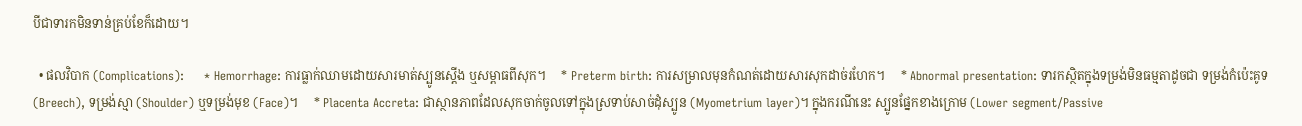បីជាទារកមិនទាន់គ្រប់ខែក៏ដោយ។

  • ផលវិបាក (Complications):     * Hemorrhage: ការធ្លាក់ឈាមដោយសារមាត់ស្បូនស្តើង ឬសម្ពាធពីសុក។     * Preterm birth: ការសម្រាលមុនកំណត់ដោយសារសុកដាច់រហែក។     * Abnormal presentation: ទារកស្ថិតក្នុងទម្រង់មិនធម្មតាដូចជា ទម្រង់កំប៉េះគូទ (Breech), ទម្រង់ស្មា (Shoulder) ឬទម្រង់មុខ (Face)។     * Placenta Accreta: ជាស្ថានភាពដែលសុកចាក់ចូលទៅក្នុងស្រទាប់សាច់ដុំស្បូន (Myometrium layer)។ ក្នុងករណីនេះ ស្បូនផ្នែកខាងក្រោម (Lower segment/Passive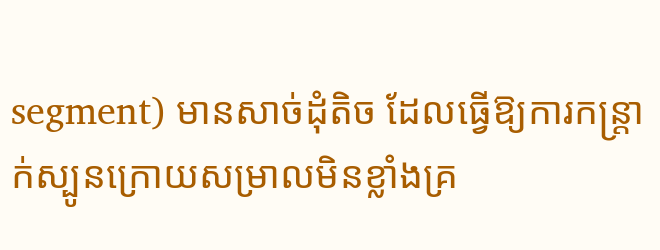segment) មានសាច់ដុំតិច ដែលធ្វើឱ្យការកន្ត្រាក់ស្បូនក្រោយសម្រាលមិនខ្លាំងគ្រ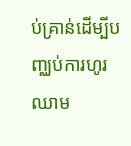ប់គ្រាន់ដើម្បីបញ្ឈប់ការហូរឈាម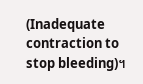(Inadequate contraction to stop bleeding)។